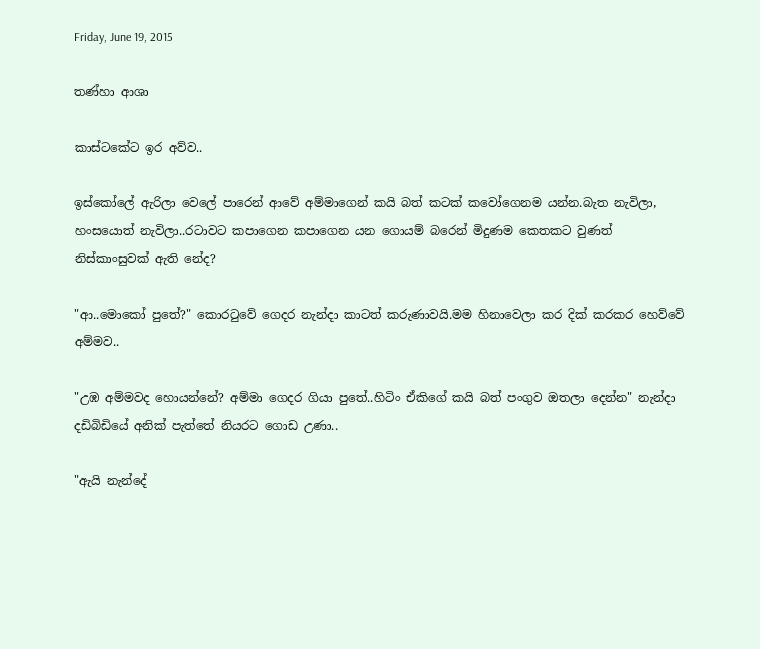Friday, June 19, 2015

තණ්හා ආශා

කාස්ටකේට ඉර අව්ව..

ඉස්කෝලේ ඇරිලා වෙලේ පාරෙන් ආවේ අම්මාගෙන් කයි බත් කටක් කවෝගෙනම යන්න.බැත නැවිලා, හංසයොත් නැවිලා..රටාවට කපාගෙන කපාගෙන යන ගොයම් බරෙන් මිදුණම කෙතකට වුණත් නිස්කාංසුවක් ඇති නේද?

"ආ..මොකෝ පුතේ?" කොරටුවේ ගෙදර නැන්දා කාටත් කරුණාවයි.මම හිනාවෙලා කර දික් කරකර හෙව්වේ අම්මව..

"උඹ අම්මවද හොයන්නේ? අම්මා ගෙදර ගියා පුතේ..හිටිං ඒකිගේ කයි බත් පංගුව ඔතලා දෙන්න" නැන්දා දඩිබිඩියේ අනික් පැත්තේ නියරට ගොඩ උණා..

"ඇයි නැන්දේ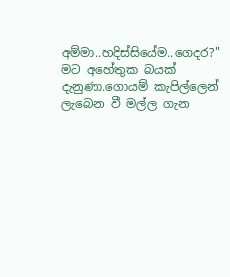අම්මා..හදිස්සියේම..ගෙදර?" මට අහේතුක බයක් දැනුණා.ගොයම් කැපිල්ලෙන් ලැබෙන වී මල්ල ගැන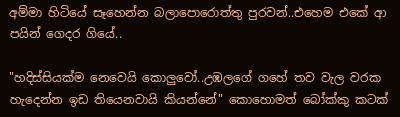අම්මා හිටියේ සෑහෙන්න බලාපොරොත්තු පුරවන්..එහෙම එකේ ආ පයින් ගෙදර ගියේ..

"හදිස්සියක්ම නෙවෙයි කොලුවෝ..උඹලගේ ගහේ තව වැල වරක හැදෙන්න ඉඩ තියෙනවායි කියන්නේ" කොහොමත් බෝක්කු කටක්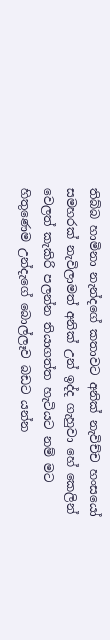තිබ්බ හාමිනා නැන්දගේ කතාවට අනික් නැවිච්ච හංසයෝ සමහරක් නැවිලාමත් අනික් උන් ඉද්ද ගැහුවා හේ කෙලින් වෙලත් කැකිරි පලන්න තියාගත්ත හැටියට නම් මට හිතුණෙම උන්දැගේ බොල්ලෑව බඩට යන්න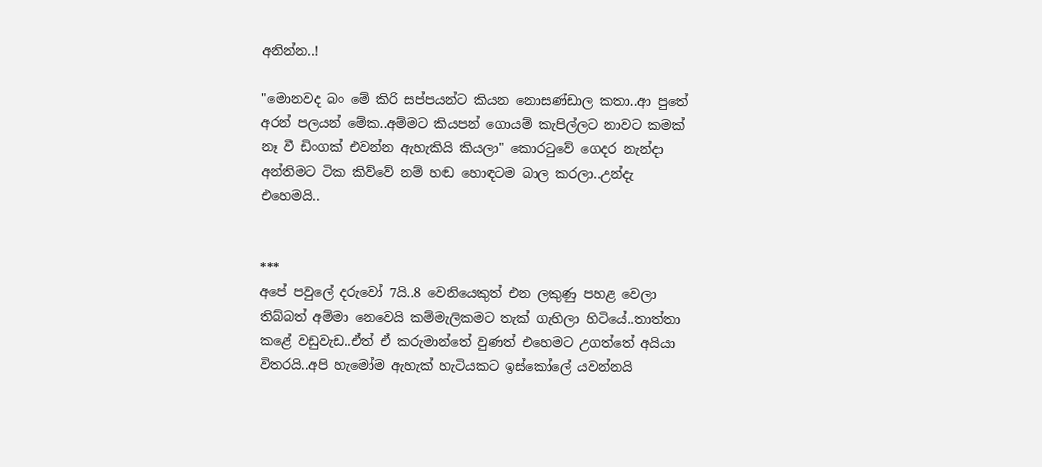අනින්න..!

"මොනවද බං මේ කිරි සප්පයන්ට කියන නොසණ්ඩාල කතා..ආ පුතේ අරන් පලයන් මේක..අම්මට කියපන් ගොයම් කැපිල්ලට නාවට කමක් නෑ වී ඩිංගක් එවන්න ඇහැකියි කියලා" කොරටුවේ ගෙදර නැන්දා අන්තිමට ටික කිව්වේ නම් හඬ හොඳටම බාල කරලා..උන්දැ එහෙමයි..


***
අපේ පවුලේ දරුවෝ 7යි..8 වෙනියෙකුත් එන ලකුණු පහළ වෙලා තිබ්බත් අම්මා නෙවෙයි කම්මැලිකමට තැක් ගැහිලා හිටියේ..තාත්තා කළේ වඩුවැඩ..ඒත් ඒ කරුමාන්තේ වුණත් එහෙමට උගත්තේ අයියා විතරයි..අපි හැමෝම ඇහැක් හැටියකට ඉස්කෝලේ යවන්නයි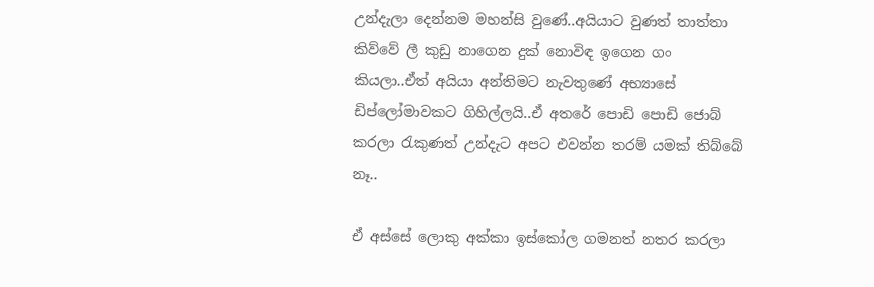උන්දැලා දෙන්නම මහන්සි වුණේ..අයියාට වුණත් තාත්තා කිව්වේ ලී කුඩු නාගෙන දුක් නොවිඳ ඉගෙන ගං කියලා..ඒත් අයියා අන්තිමට නැවතුණේ අභ්‍යාසේ ඩිප්ලෝමාවකට ගිහිල්ලයි..ඒ අතරේ පොඩි පොඩි ජොබ් කරලා රැකුණත් උන්දැට අපට එවන්න තරම් යමක් තිබ්බේ නෑ..

ඒ අස්සේ ලොකු අක්කා ඉස්කෝල ගමනත් නතර කරලා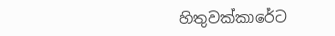හිතුවක්කාරේට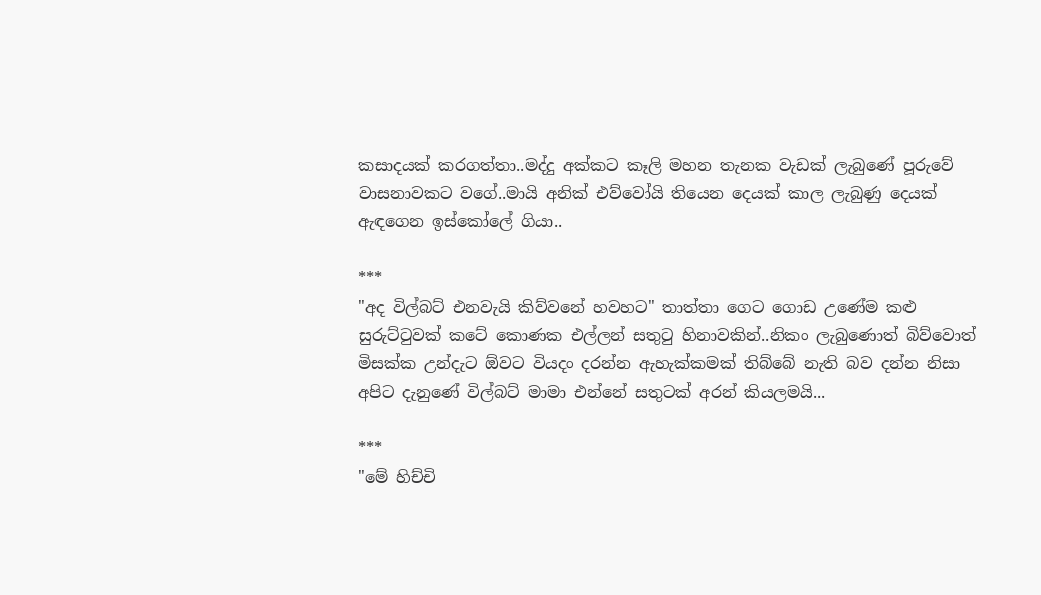කසාදයක් කරගත්තා..මද්දු අක්කට කෑලි මහන තැනක වැඩක් ලැබුණේ පූරුවේ වාසනාවකට වගේ..මායි අනික් එව්වෝයි තියෙන දෙයක් කාල ලැබුණු දෙයක් ඇඳගෙන ඉස්කෝලේ ගියා..

***
"අද විල්බට් එනවැයි කිව්වනේ හවහට" තාත්තා ගෙට ගොඩ උණේම කළු සුරුට්ටුවක් කටේ කොණක එල්ලන් සතුටු හිනාවකින්..නිකං ලැබුණොත් බිව්වොත් මිසක්ක උන්දැට ඕවට වියදං දරන්න ඇහැක්කමක් තිබ්බේ නැති බව දන්න නිසා අපිට දැනුණේ විල්බට් මාමා එන්නේ සතුටක් අරන් කියලමයි...

***
"මේ හිච්චි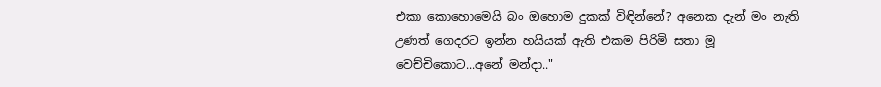එකා කොහොමෙයි බං ඔහොම දුකක් විඳින්නේ? අනෙක දැන් මං නැති උණත් ගෙදරට ඉන්න හයියක් ඇති එකම පිරිමි සතා මූ වෙච්චිකොට...අනේ මන්දා.."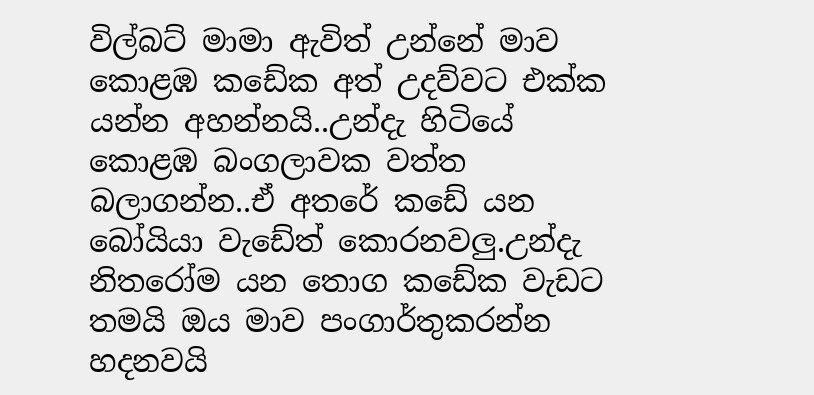විල්බට් මාමා ඇවිත් උන්නේ මාව කොළඹ කඩේක අත් උදව්වට එක්ක යන්න අහන්නයි..උන්දැ හිටියේ කොළඹ බංගලාවක වත්ත බලාගන්න..ඒ අතරේ කඩේ යන බෝයියා වැඩේත් කොරනවලු.උන්දැ නිතරෝම යන තොග කඩේක වැඩට තමයි ඔය මාව පංගාර්තුකරන්න හදනවයි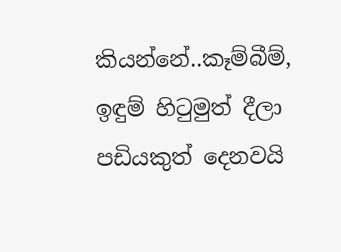කියන්නේ..කෑම්බීම්, ඉඳුම් හිටුමුත් දීලා පඩියකුත් දෙනවයි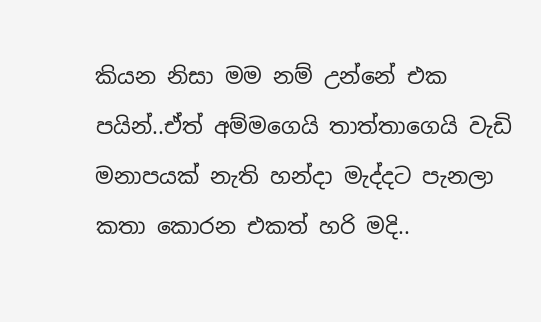කියන නිසා මම නම් උන්නේ එක පයින්..ඒත් අම්මගෙයි තාත්තාගෙයි වැඩි මනාපයක් නැති හන්දා මැද්දට පැනලා කතා කොරන එකත් හරි මදි..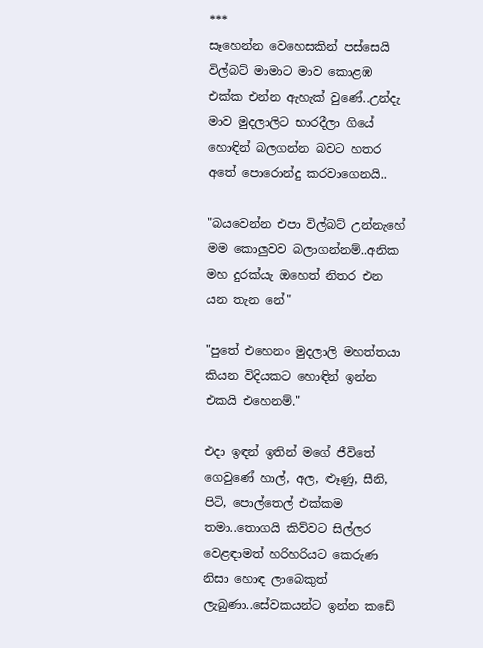***
සෑහෙන්න වෙහෙසකින් පස්සෙයි විල්බට් මාමාට මාව කොළඹ එක්ක එන්න ඇහැක් වුණේ..උන්දැ මාව මුදලාලිට භාරදීලා ගියේ හොඳින් බලගන්න බවට හතර අතේ පොරොන්දු කරවාගෙනයි..

"බයවෙන්න එපා විල්බට් උන්නැහේ මම කොලුවව බලාගන්නම්..අනික මහ දුරක්යැ ඔහෙත් නිතර එන යන තැන නේ"

"පුතේ එහෙනං මුදලාලි මහත්තයා කියන විදියකට හොඳින් ඉන්න එකයි එහෙනම්."

එදා ඉඳන් ඉතින් මගේ ජීවිතේ ගෙවුණේ හාල්, අල, ළුෑණු, සීනි, පිටි, පොල්තෙල් එක්කම තමා..තොගයි කිව්වට සිල්ලර වෙළඳාමත් හරිහරියට කෙරුණ නිසා හොඳ ලාබෙකුත් ලැබුණා..සේවකයන්ට ඉන්න කඩේ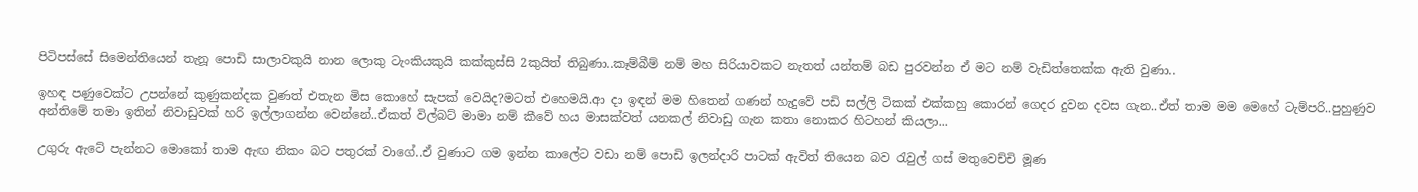පිටිපස්සේ සිමෙන්තියෙන් තැනූ පොඩි සාලාවකුයි නාන ලොකු ටැංකියකුයි කක්කුස්සි 2කුයිත් තිබුණා..කෑම්බීම් නම් මහ සිරියාවකට නැතත් යන්තම් බඩ පුරවන්න ඒ මට නම් වැඩිත්තෙක්ක ඇති වුණා..

ඉහඳ පණුවෙක්ට උපන්නේ කුණුකන්දක වුණත් එතැන මිස කොහේ සැපක් වෙයිද?මටත් එහෙමයි.ආ දා ඉඳන් මම හිතෙන් ගණන් හැදුවේ පඩි සල්ලි ටිකක් එක්කහු කොරන් ගෙදර දුවන දවස ගැන..ඒත් තාම මම මෙහේ ටැම්පරි..පුහුණුව අන්තිමේ තමා ඉතින් නිවාඩුවක් හරි ඉල්ලාගන්න වෙන්නේ..ඒකත් විල්බට් මාමා නම් කීවේ හය මාසක්වත් යනකල් නිවාඩු ගැන කතා නොකර හිටහන් කියලා...

උගුරු ඇටේ පැන්නට මොකෝ තාම ඇඟ නිකං බට පතුරක් වාගේ..ඒ වුණාට ගම ඉන්න කාලේට වඩා නම් පොඩි ඉලන්දාරි පාටක් ඇවිත් තියෙන බව රැවුල් ගස් මතුවෙච්චි මූණ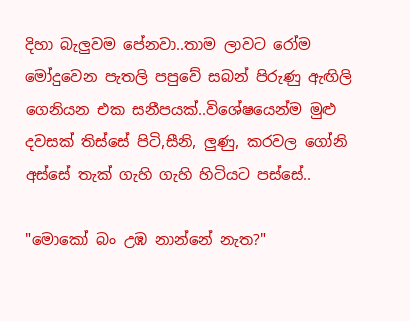දිහා බැලුවම පේනවා..තාම ලාවට රෝම මෝදුවෙන පැතලි පපුවේ සබන් පිරුණු ඇඟිලි ගෙනියන එක සනීපයක්..විශේෂයෙන්ම මුළු දවසක් තිස්සේ පිටි,සීනි, ලුණු, කරවල ගෝනි අස්සේ තැක් ගැහි ගැහි හිටියට පස්සේ..

"මොකෝ බං උඹ නාන්නේ නැත?"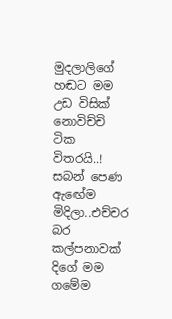මුදලාලිගේ හඬට මම උඩ විසික් නොවිච්චි ටික විතරයි..! සබන් පෙණ ඇඟේම මිදිලා..එච්චර බර කල්පනාවක් දිගේ මම ගමේම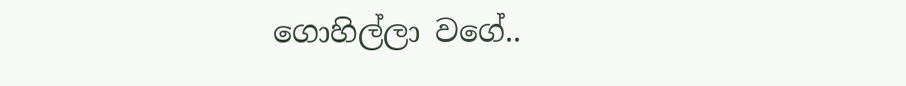ගොහිල්ලා වගේ..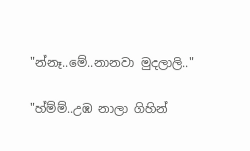"න්නෑ..මේ..නානවා මුදලාලි.."

"හ්ම්ම්..උඹ නාලා ගිහින්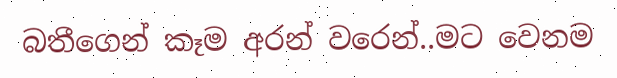බතීගෙන් කෑම අරන් වරෙන්..මට වෙනම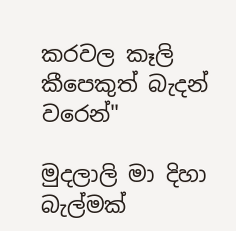කරවල කෑලි කීපෙකුත් බැදන් වරෙන්"

මුදලාලි මා දිහා බැල්මක්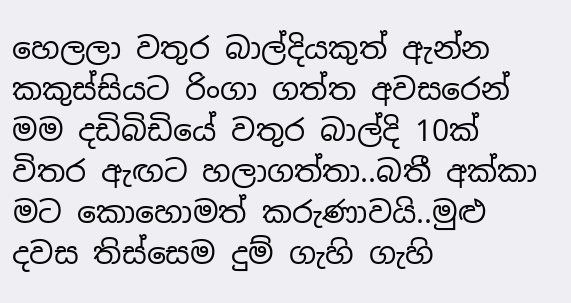හෙලලා වතුර බාල්දියකුත් ඇන්න කකුස්සියට රිංගා ගත්ත අවසරෙන් මම දඩිබිඩියේ වතුර බාල්දි 10ක් විතර ඇඟට හලාගත්තා..බතී අක්කා මට කොහොමත් කරුණාවයි..මුළු දවස තිස්සෙම දුම් ගැහි ගැහි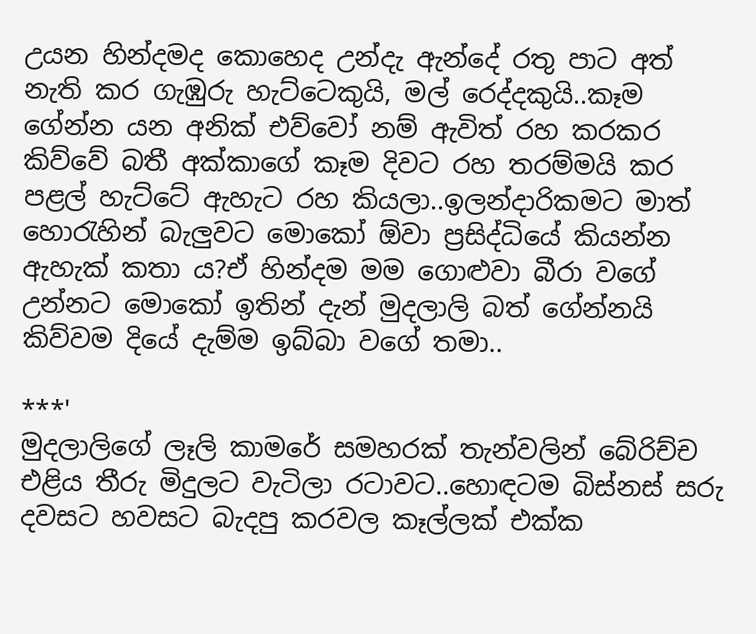උයන හින්දමද කොහෙද උන්දැ ඇන්දේ රතු පාට අත් නැති කර ගැඹුරු හැට්ටෙකුයි, මල් රෙද්දකුයි..කෑම ගේන්න යන අනික් එව්වෝ නම් ඇවිත් රහ කරකර කිව්වේ බතී අක්කාගේ කෑම දිවට රහ තරම්මයි කර පළල් හැට්ටේ ඇහැට රහ කියලා..ඉලන්දාරිකමට මාත් හොරැහින් බැලුවට මොකෝ ඕවා ප්‍රසිද්ධියේ කියන්න ඇහැක් කතා ය?ඒ හින්දම මම ගොළුවා බීරා වගේ උන්නට මොකෝ ඉතින් දැන් මුදලාලි බත් ගේන්නයි කිව්වම දියේ දැම්ම ඉබ්බා වගේ තමා..

***'
මුදලාලිගේ ලෑලි කාමරේ සමහරක් තැන්වලින් බේරිච්ච එළිය තීරු මිදුලට වැටිලා රටාවට..හොඳටම බිස්නස් සරු දවසට හවසට බැදපු කරවල කෑල්ලක් එක්ක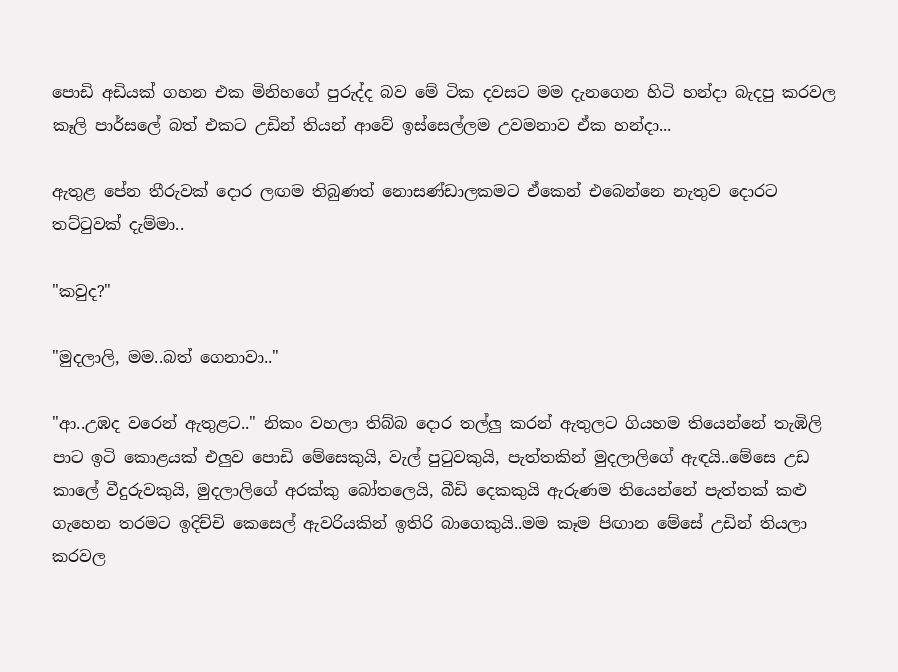පොඩි අඩියක් ගහන එක මිනිහගේ පුරුද්ද බව මේ ටික දවසට මම දැනගෙන හිටි හන්දා බැදපු කරවල කෑලි පාර්සලේ බත් එකට උඩින් තියන් ආවේ ඉස්සෙල්ලම උවමනාව ඒක හන්දා...

ඇතුළ පේන තීරුවක් දොර ලඟම තිබුණත් නොසණ්ඩාලකමට ඒකෙන් එබෙන්නෙ නැතුව දොරට තට්ටුවක් දැම්මා..

"කවුද?"

"මුදලාලි, මම..බත් ගෙනාවා.."

"ආ..උඹද වරෙන් ඇතුළට.." නිකං වහලා තිබ්බ දොර තල්ලු කරන් ඇතුලට ගියහම තියෙන්නේ තැඹිලි පාට ඉටි කොළයක් එලුව පොඩි මේසෙකුයි, වැල් පුටුවකුයි, පැත්තකින් මුදලාලිගේ ඇඳයි..මේසෙ උඩ කාලේ වීදුරුවකුයි, මුදලාලිගේ අරක්කු බෝතලෙයි, බීඩි දෙකකුයි ඇරුණම තියෙන්නේ පැත්තක් කළු ගැහෙන තරමට ඉදිච්චි කෙසෙල් ඇවරියකින් ඉතිරි බාගෙකුයි..මම කෑම පිඟාන මේසේ උඩින් තියලා කරවල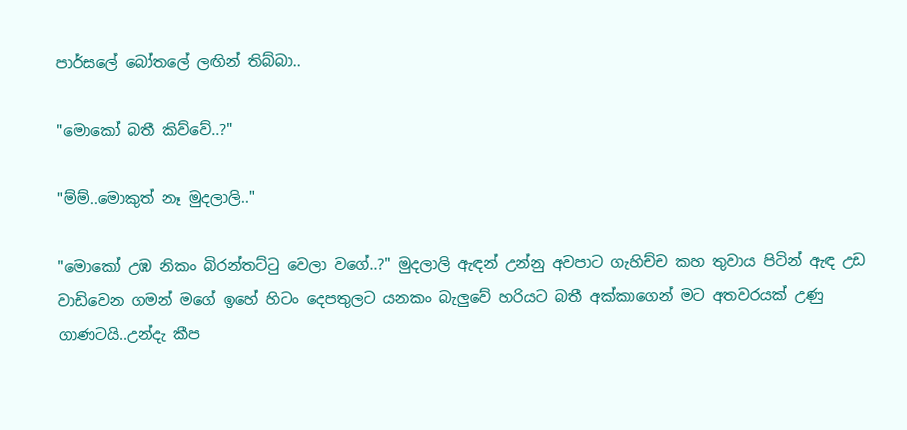පාර්සලේ බෝතලේ ලඟින් තිබ්බා..

"මොකෝ බතී කිව්වේ..?"

"ම්ම්..මොකුත් නෑ මුදලාලි.."

"මොකෝ උඹ නිකං බිරන්තට්ටු වෙලා වගේ..?" මුදලාලි ඇඳන් උන්නු අවපාට ගැහිච්ච කහ තුවාය පිටින් ඇඳ උඩ වාඩිවෙන ගමන් මගේ ඉහේ හිටං දෙපතුලට යනකං බැලුවේ හරියට බතී අක්කාගෙන් මට අතවරයක් උණු ගාණටයි..උන්දැ කීප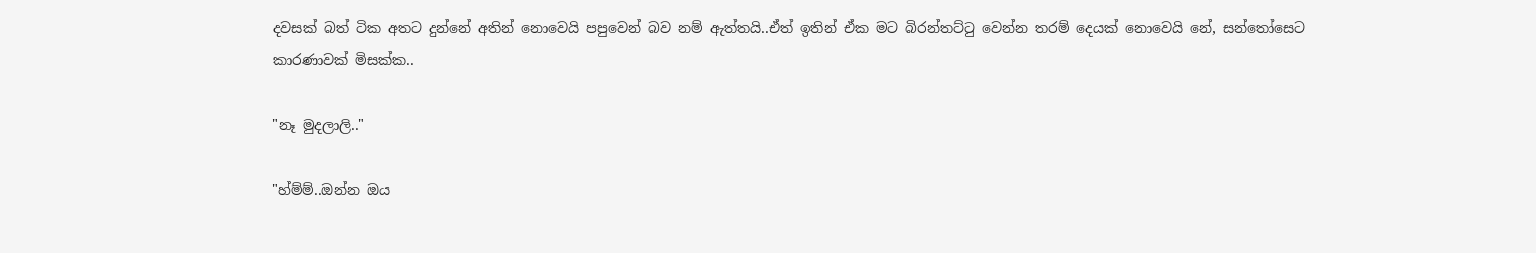දවසක් බත් ටික අතට දුන්නේ අතින් නොවෙයි පපුවෙන් බව නම් ඇත්තයි..ඒත් ඉතින් ඒක මට බිරන්තට්ටු වෙන්න තරම් දෙයක් නොවෙයි නේ, සන්තෝසෙට කාරණාවක් මිසක්ක..

"නෑ මුදලාලි.."

"හ්ම්ම්..ඔන්න ඔය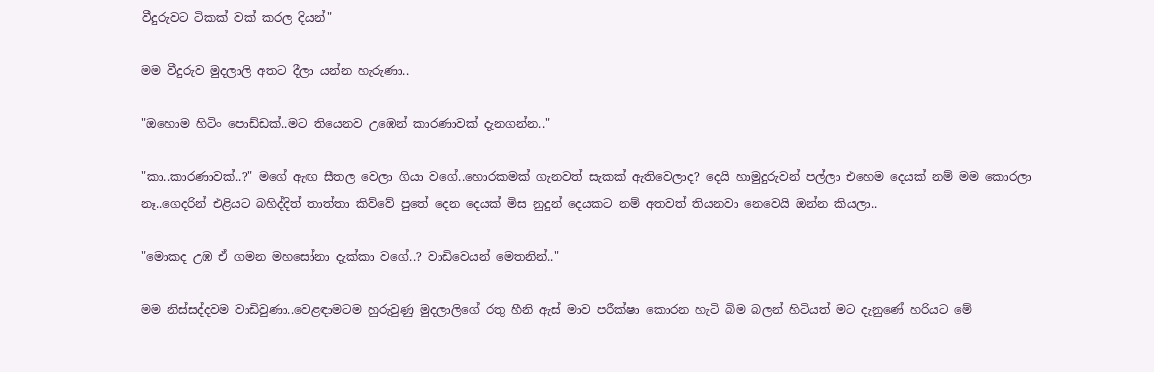වීදුරුවට ටිකක් වක් කරල දියන්"

මම වීදුරුව මුදලාලි අතට දීලා යන්න හැරුණා..

"ඔහොම හිටිං පොඩ්ඩක්..මට තියෙනව උඹෙන් කාරණාවක් දැනගන්න.."

"කා..කාරණාවක්..?" මගේ ඇඟ සීතල වෙලා ගියා වගේ..හොරකමක් ගැනවත් සැකක් ඇතිවෙලාද? දෙයි හාමුදුරුවන් පල්ලා එහෙම දෙයක් නම් මම කොරලා නෑ..ගෙදරින් එළියට බහිද්දිත් තාත්තා කිව්වේ පුතේ දෙන දෙයක් මිස නුදුන් දෙයකට නම් අතවත් තියනවා නෙවෙයි ඔන්න කියලා..

"මොකද උඹ ඒ ගමන මහසෝනා දැක්කා වගේ..? වාඩිවෙයන් මෙතනින්.."

මම නිස්සද්දවම වාඩිවුණා..වෙළඳාමටම හුරුවුණු මුදලාලිගේ රතු හීනි ඇස් මාව පරීක්ෂා කොරන හැටි බිම බලන් හිටියත් මට දැනුණේ හරියට මේ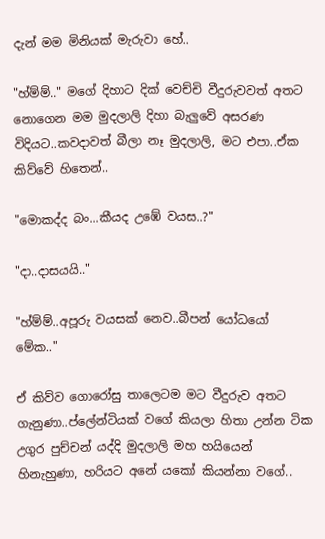දැන් මම මිනියක් මැරුවා හේ..

"හ්ම්ම්.." මගේ දිහාට දික් වෙච්චි වීදුරුවවත් අතට නොගෙන මම මුදලාලි දිහා බැලුවේ අසරණ විදියට..කවදාවත් බීලා නෑ මුදලාලි, මට එපා..ඒක කිව්වේ හිතෙන්..

"මොකද්ද බං...කීයද උඹේ වයස..?"

"දා..දාසයයි.."

"හ්ම්ම්..අපූරු වයසක් නෙව..බීපන් යෝධයෝ මේක.."

ඒ කිව්ව ගොරෝසු තාලෙටම මට වීදුරුව අතට ගැනුණා..ප්ලේන්ටියක් වගේ කියලා හිතා උන්න ටික උගුර පුච්චන් යද්දි මුදලාලි මහ හයියෙන් හිනැහුණා, හරියට අනේ යකෝ කියන්නා වගේ..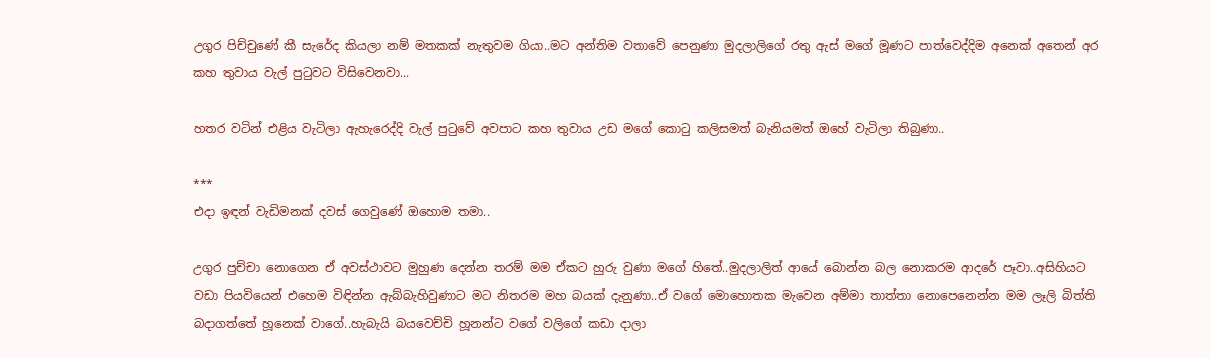උගුර පිච්චුණේ කී සැරේද කියලා නම් මතකක් නැතුවම ගියා..මට අන්තිම වතාවේ පෙනුණා මුදලාලිගේ රතු ඇස් මගේ මූණට පාත්වෙද්දිම අනෙක් අතෙන් අර කහ තුවාය වැල් පුටුවට විසිවෙනවා...

හතර වටින් එළිය වැටිලා ඇහැරෙද්දි වැල් පුටුවේ අවපාට කහ තුවාය උඩ මගේ කොටු කලිසමත් බැනියමත් ඔහේ වැටිලා තිබුණා..

***
එදා ඉඳන් වැඩිමනක් දවස් ගෙවුණේ ඔහොම තමා..

උගුර පුච්චා නොගෙන ඒ අවස්ථාවට මුහුණ දෙන්න තරම් මම ඒකට හුරු වුණා මගේ හිතේ..මුදලාලිත් ආයේ බොන්න බල නොකරම ආදරේ පෑවා..අසිහියට වඩා පියවියෙන් එහෙම විඳින්න ඇබ්බැහිවුණාට මට නිතරම මහ බයක් දැනුණා..ඒ වගේ මොහොතක මැවෙන අම්මා තාත්තා නොපෙනෙන්න මම ලෑලි බිත්ති බදාගත්තේ හූනෙක් වාගේ..හැබැයි බයවෙච්චි හූනන්ට වගේ වලිගේ කඩා දාලා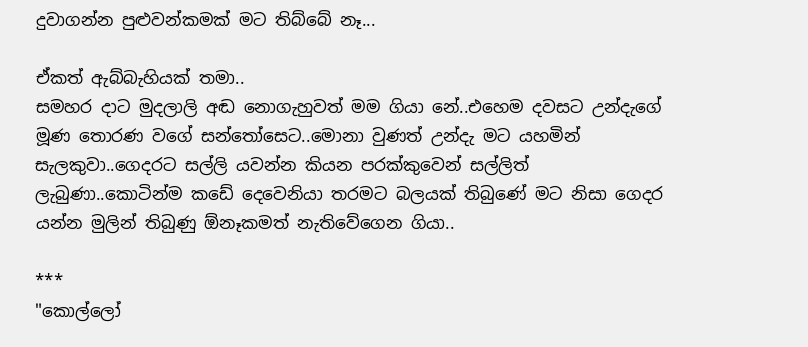දුවාගන්න පුළුවන්කමක් මට තිබ්බේ නෑ...

ඒකත් ඇබ්බැහියක් තමා..
සමහර දාට මුදලාලි අඬ නොගැහුවත් මම ගියා නේ..එහෙම දවසට උන්දැගේ මූණ තොරණ වගේ සන්තෝසෙට..මොනා වුණත් උන්දැ මට යහමින් සැලකුවා..ගෙදරට සල්ලි යවන්න කියන පරක්කුවෙන් සල්ලිත් ලැබුණා..කොටින්ම කඩේ දෙවෙනියා තරමට බලයක් තිබුණේ මට නිසා ගෙදර යන්න මුලින් තිබුණු ඕනෑකමත් නැතිවේගෙන ගියා..

***
"කොල්ලෝ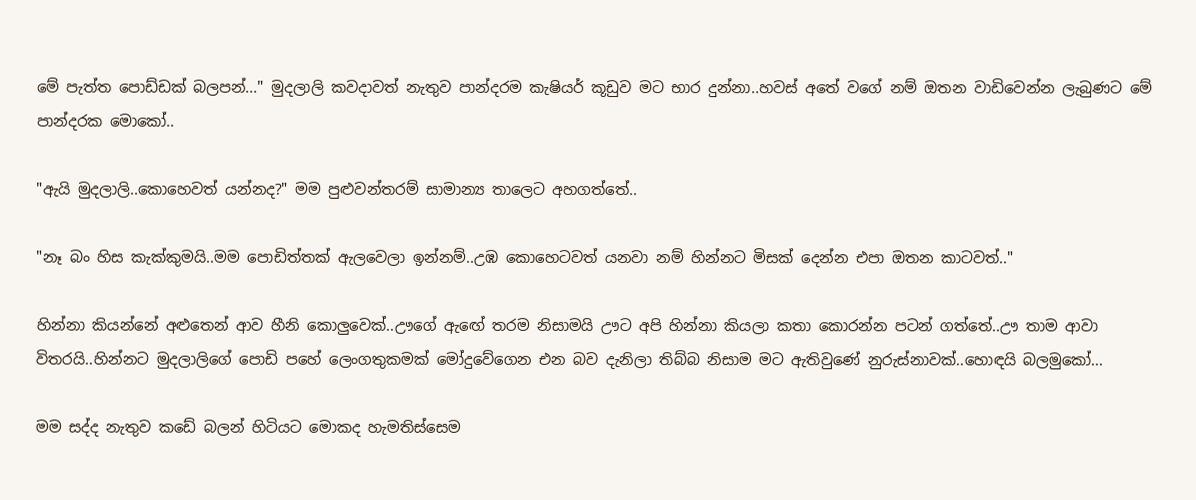මේ පැත්ත පොඩ්ඩක් බලපන්..." මුදලාලි කවදාවත් නැතුව පාන්දරම කැෂියර් කූඩුව මට භාර දුන්නා..හවස් අතේ වගේ නම් ඔතන වාඩිවෙන්න ලැබුණට මේ පාන්දරක මොකෝ..

"ඇයි මුදලාලි..කොහෙවත් යන්නද?" මම පුළුවන්තරම් සාමාන්‍ය තාලෙට අහගත්තේ..

"නෑ බං හිස කැක්කුමයි..මම පොඩිත්තක් ඇලවෙලා ඉන්නම්..උඹ කොහෙටවත් යනවා නම් හින්නට මිසක් දෙන්න එපා ඔතන කාටවත්.."

හින්නා කියන්නේ අළුතෙන් ආව හීනි කොලුවෙක්..ඌගේ ඇඟේ තරම නිසාමයි ඌට අපි හින්නා කියලා කතා කොරන්න පටන් ගත්තේ..ඌ තාම ආවා විතරයි..හින්නට මුදලාලිගේ පොඩි පහේ ලෙංගතුකමක් මෝදුවේගෙන එන බව දැනිලා තිබ්බ නිසාම මට ඇතිවුණේ නුරුස්නාවක්..හොඳයි බලමුකෝ...

මම සද්ද නැතුව කඩේ බලන් හිටියට මොකද හැමතිස්සෙම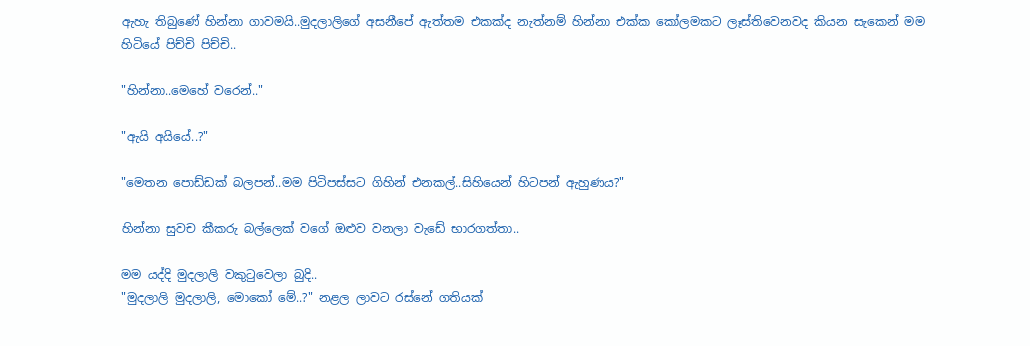ඇහැ තිබුණේ හින්නා ගාවමයි..මුදලාලිගේ අසනීපේ ඇත්තම එකක්ද නැත්නම් හින්නා එක්ක කෝලමකට ලෑස්තිවෙනවද කියන සැකෙන් මම හිටියේ පිච්චි පිච්චි..

"හින්නා..මෙහේ වරෙන්.."

"ඇයි අයියේ..?"

"මෙතන පොඩ්ඩක් බලපන්..මම පිටිපස්සට ගිහින් එනකල්..සිහියෙන් හිටපන් ඇහුණය?"

හින්නා සුවච කීකරු බල්ලෙක් වගේ ඔළුව වනලා වැඩේ භාරගත්තා..

මම යද්දි මුදලාලි වකුටුවෙලා බුදි..
"මුදලාලි මුදලාලි, මොකෝ මේ..?" නළල ලාවට රස්නේ ගතියක්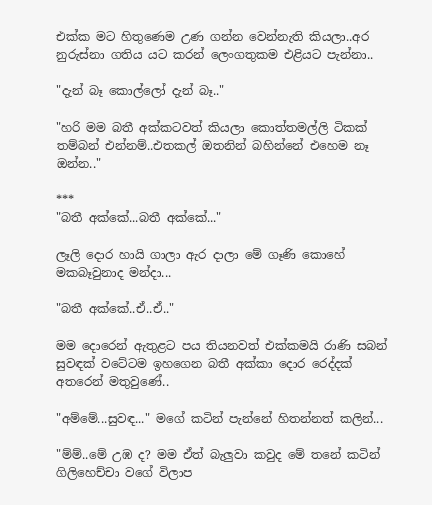එක්ක මට හිතුණෙම උණ ගන්න වෙන්නැති කියලා..අර නුරුස්නා ගතිය යට කරන් ලෙංගතුකම එළියට පැන්නා..

"දැන් බෑ කොල්ලෝ දැන් බෑ.."

"හරි මම බතී අක්කටවත් කියලා කොත්තමල්ලි ටිකක් තම්බන් එන්නම්..එතකල් ඔතනින් බහින්නේ එහෙම නෑ ඔන්න.."

***
"බතී අක්කේ...බතී අක්කේ..."

ලෑලි දොර හායි ගාලා ඇර දාලා මේ ගෑණි කොහේ මකබෑවුනාද මන්දා...

"බතී අක්කේ..ඒ..ඒ.."

මම දොරෙන් ඇතුළට පය තියනවත් එක්කමයි රාණි සබන් සුවඳක් වටේටම ඉහගෙන බතී අක්කා දොර රෙද්දක් අතරෙන් මතුවුණේ..

"අම්මේ...සුවඳ..." මගේ කටින් පැන්නේ හිතන්නත් කලින්...

"ම්ම්..මේ උඹ ද? මම ඒත් බැලුවා කවුද මේ තනේ කටින් ගිලිහෙච්චා වගේ විලාප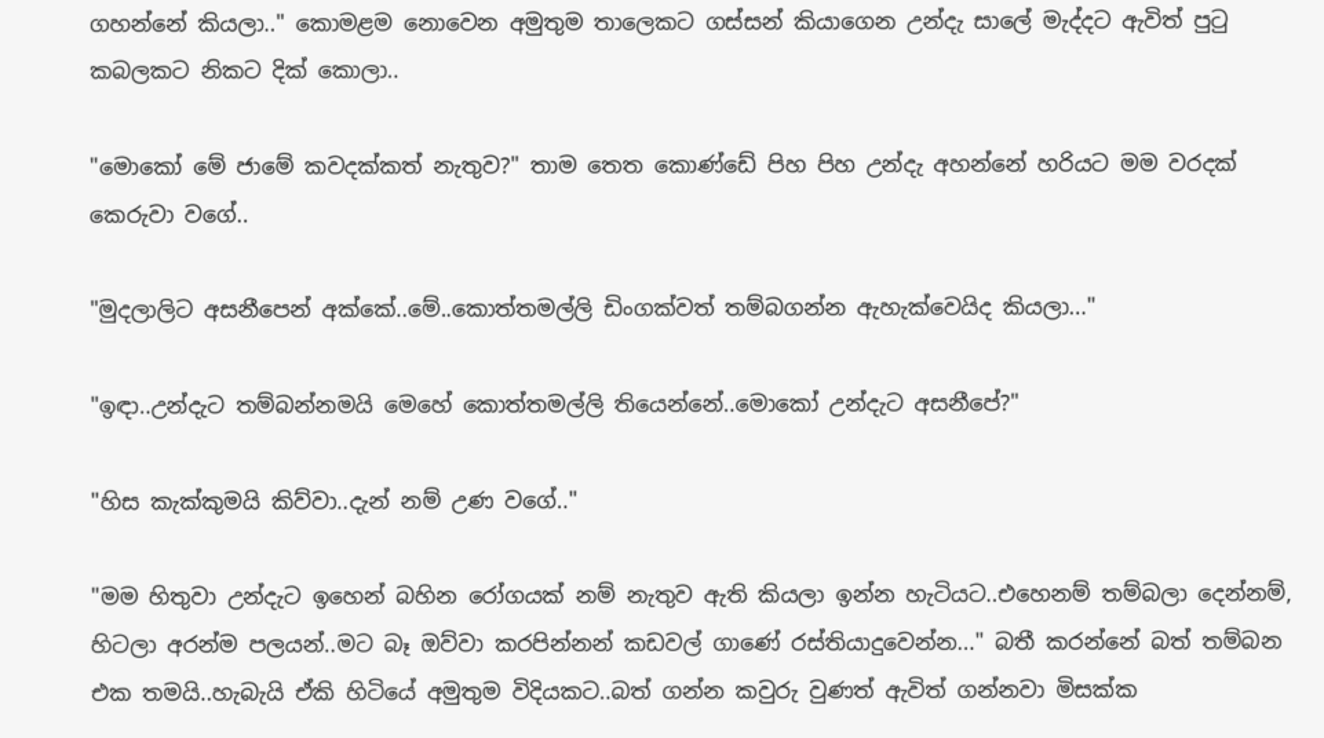ගහන්නේ කියලා.." කොමළම නොවෙන අමුතුම තාලෙකට ගස්සන් කියාගෙන උන්දැ සාලේ මැද්දට ඇවිත් පුටු කබලකට නිකට දික් කොලා..

"මොකෝ මේ ජාමේ කවදක්කත් නැතුව?" තාම තෙත කොණ්ඩේ පිහ පිහ උන්දැ අහන්නේ හරියට මම වරදක් කෙරුවා වගේ..

"මුදලාලිට අසනීපෙන් අක්කේ..මේ..කොත්තමල්ලි ඩිංගක්වත් තම්බගන්න ඇහැක්වෙයිද කියලා..."

"ඉඳා..උන්දැට තම්බන්නමයි මෙහේ කොත්තමල්ලි තියෙන්නේ..මොකෝ උන්දැට අසනීපේ?"

"හිස කැක්කුමයි කිව්වා..දැන් නම් උණ වගේ.."

"මම හිතුවා උන්දැට ඉහෙන් බහින රෝගයක් නම් නැතුව ඇති කියලා ඉන්න හැටියට..එහෙනම් තම්බලා දෙන්නම්, හිටලා අරන්ම පලයන්..මට බෑ ඔව්වා කරපින්නන් කඩවල් ගාණේ රස්තියාදුවෙන්න..." බතී කරන්නේ බත් තම්බන එක තමයි..හැබැයි ඒකි හිටියේ අමුතුම විදියකට..බත් ගන්න කවුරු වුණත් ඇවිත් ගන්නවා මිසක්ක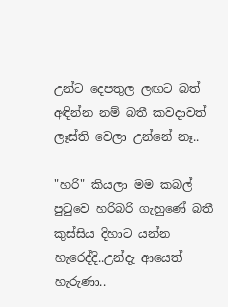උන්ට දෙපතුල ලඟට බත් අඳින්න නම් බතී කවදාවත් ලෑස්ති වෙලා උන්නේ නෑ..

"හරි" කියලා මම කබල් පුටුවෙ හරිබරි ගැහුණේ බතී කුස්සිය දිහාට යන්න හැරෙද්දි..උන්දැ ආයෙත් හැරුණා..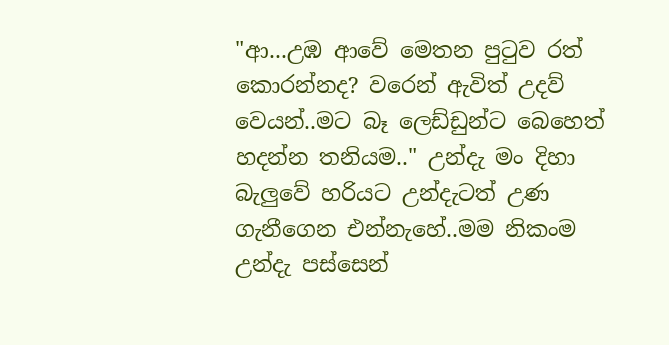"ආ...උඹ ආවේ මෙතන පුටුව රත් කොරන්නද? වරෙන් ඇවිත් උදව් වෙයන්..මට බෑ ලෙඩ්ඩුන්ට බෙහෙත් හදන්න තනියම.." උන්දැ මං දිහා බැලුවේ හරියට උන්දැටත් උණ ගැනීගෙන එන්නැහේ..මම නිකංම උන්දැ පස්සෙන්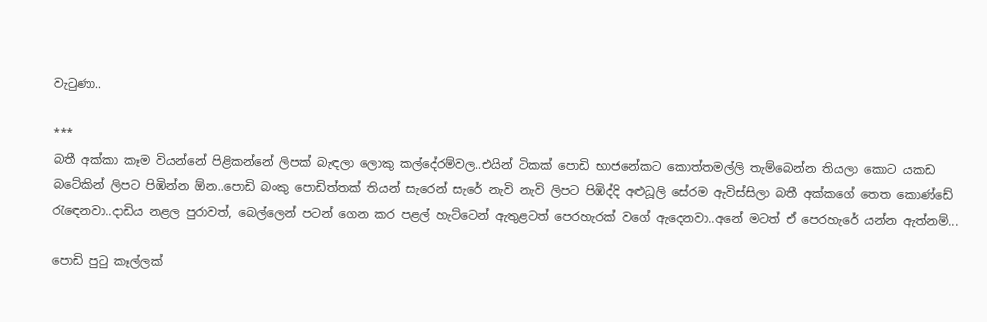වැටුණා..

***
බතී අක්කා කෑම වියන්නේ පිළිකන්නේ ලිපක් බැඳලා ලොකු කල්දේරම්වල..එයින් ටිකක් පොඩි භාජනේකට කොත්තමල්ලි තැම්බෙන්න තියලා කොට යකඩ බටේකින් ලිපට පිඹින්න ඕන..පොඩි බංකු පොඩිත්තක් තියන් සැරෙන් සැරේ නැවි නැවි ලිපට පිඹිද්දි අළුධූලි සේරම ඇවිස්සිලා බතී අක්කගේ තෙත කොණ්ඩේ රැඳෙනවා..දාඩිය නළල පුරාවත්, බෙල්ලෙන් පටන් ගෙන කර පළල් හැට්ටෙන් ඇතුළටත් පෙරහැරක් වගේ ඇදෙනවා..අනේ මටත් ඒ පෙරහැරේ යන්න ඇත්නම්...

පොඩි පුටු කෑල්ලක්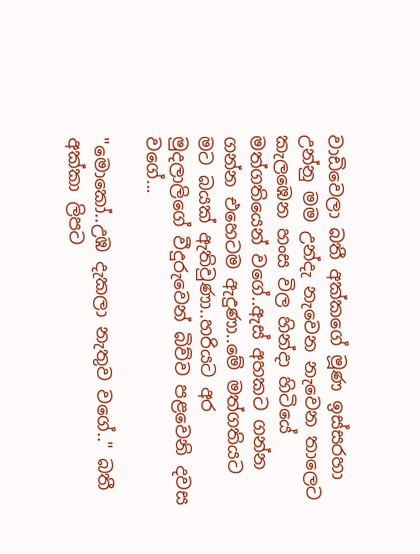වාඩිවෙලා බතී අක්කගේ මූණ ඉස්සරහා උන්නු මම උන්දැ නැවෙන නැවෙන තාලෙට කැලඹෙන හංස විල හින්දා හිටියේ මත්ගතියෙන් වගේ..ඇස් අහකට ගන්න ගන්න එහෙටම ඇදුණා..මේ මත්ගතියට මට බයක් ඇතිවුණා..හරියට අර මුදලාලිගේ වීදුරුවෙන් බිව්ව පළවෙනි දවස වගේ...

"මොකෝ..උඹ දැකලා නැතුව වගේ.." බතී අක්කා ලිපට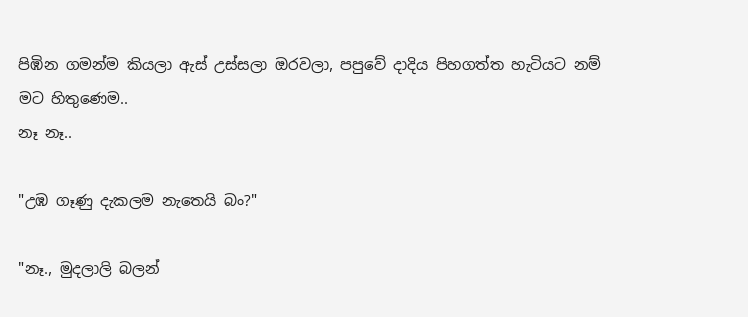පිඹින ගමන්ම කියලා ඇස් උස්සලා ඔරවලා, පපුවේ දාදිය පිහගත්ත හැටියට නම් මට හිතුණෙම..
නෑ නෑ..

"උඹ ගෑණු දැකලම නැතෙයි බං?"

"නෑ., මුදලාලි බලන්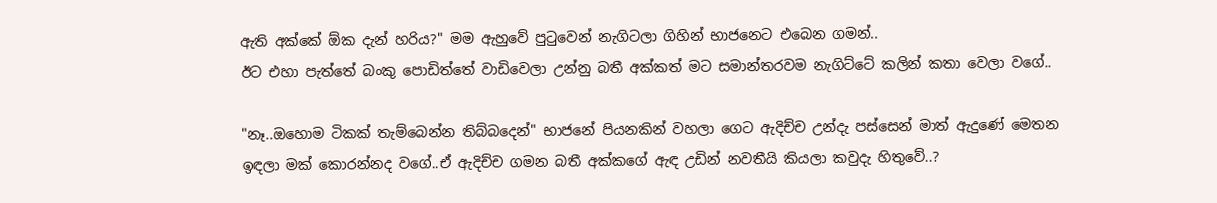ඇති අක්කේ ඕක දැන් හරිය?" මම ඇහුවේ පුටුවෙන් නැගිටලා ගිහින් භාජනෙට එබෙන ගමන්..
ඊට එහා පැත්තේ බංකු පොඩිත්තේ වාඩිවෙලා උන්නු බතී අක්කත් මට සමාන්තරවම නැගිට්ටේ කලින් කතා වෙලා වගේ..

"නෑ..ඔහොම ටිකක් තැම්බෙන්න තිබ්බදෙන්" භාජනේ පියනකින් වහලා ගෙට ඇදිච්ච උන්දැ පස්සෙන් මාත් ඇදුණේ මෙතන ඉඳලා මක් කොරන්නද වගේ..ඒ ඇදිච්ච ගමන බතී අක්කගේ ඇඳ උඩින් නවතීයි කියලා කවුදැ හිතුවේ..?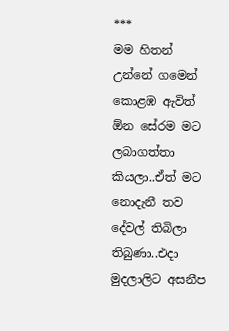***
මම හිතන් උන්නේ ගමෙන් කොළඹ ඇවිත් ඕන සේරම මට ලබාගත්තා කියලා..ඒත් මට නොදැනී තව දේවල් තිබිලා තිබුණා..එදා මුදලාලිට අසනීප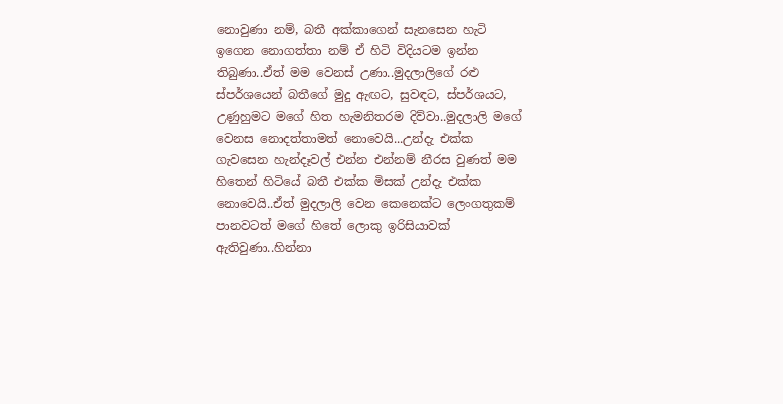නොවුණා නම්, බතී අක්කාගෙන් සැනසෙන හැටි ඉගෙන නොගත්තා නම් ඒ හිටි විදියටම ඉන්න තිබුණා..ඒත් මම වෙනස් උණා..මුදලාලිගේ රළු ස්පර්ශයෙන් බතීගේ මුදු ඇඟට, සුවඳට, ස්පර්ශයට, උණුහුමට මගේ හිත හැමනිතරම දිව්වා..මුදලාලි මගේ වෙනස නොදත්තාමත් නොවෙයි...උන්දැ එක්ක ගැවසෙන හැන්දෑවල් එන්න එන්නම් නීරස වුණත් මම හිතෙන් හිටියේ බතී එක්ක මිසක් උන්දැ එක්ක නොවෙයි..ඒත් මුදලාලි වෙන කෙනෙක්ට ලෙංගතුකම් පානවටත් මගේ හිතේ ලොකු ඉරිසියාවක් ඇතිවුණා..හින්නා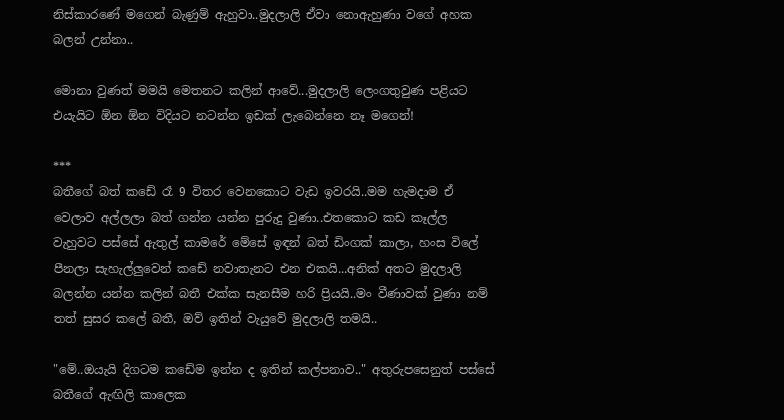නිස්කාරණේ මගෙන් බැණුම් ඇහුවා..මුදලාලි ඒවා නොඇහුණා වගේ අහක බලන් උන්නා..

මොනා වුණත් මමයි මෙතනට කලින් ආවේ...මුදලාලි ලෙංගතුවුණ පළියට එයැයිට ඕන ඕන විදියට නටන්න ඉඩක් ලැබෙන්නෙ නෑ මගෙන්!

***
බතීගේ බත් කඩේ රෑ 9 විතර වෙනකොට වැඩ ඉවරයි..මම හැමදාම ඒ වෙලාව අල්ලලා බත් ගන්න යන්න පුරුදු වුණා..එතකොට කඩ කෑල්ල වැහුවට පස්සේ ඇතුල් කාමරේ මේසේ ඉඳන් බත් ඩිංගක් කාලා, හංස විලේ පීනලා සැහැල්ලුවෙන් කඩේ නවාතැනට එන එකයි...අනික් අතට මුදලාලි බලන්න යන්න කලින් බතී එක්ක සැනසීම හරි ප්‍රියයි..මං වීණාවක් වුණා නම් තත් සුසර කලේ බතී, ඔව් ඉතින් වැයුවේ මුදලාලි තමයි..

"මේ..ඔයැයි දිගටම කඩේම ඉන්න ද ඉතින් කල්පනාව.." අතුරුපසෙනුත් පස්සේ බතීගේ ඇඟිලි කාලෙක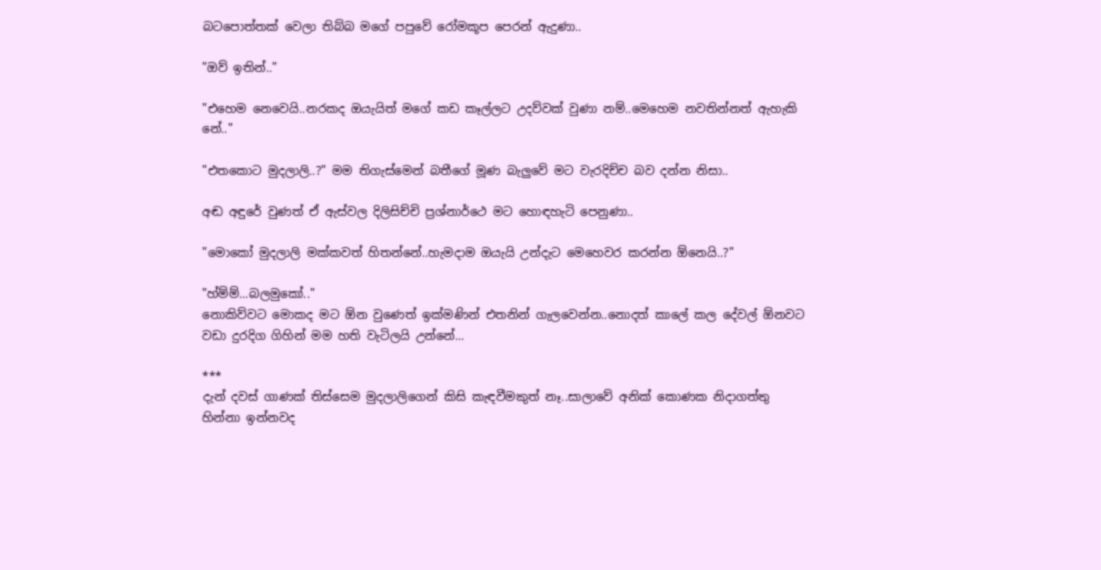බටපොත්තක් වෙලා තිබ්බ මගේ පපුවේ රෝමකූප පෙරන් ඇදුණා..

"ඔව් ඉතින්.."

"එහෙම නෙවෙයි..නරකද ඔයැයිත් මගේ කඩ කෑල්ලට උදව්වක් වුණා නම්..මෙහෙම නවතින්නත් ඇහැකි නේ.."

"එතකොට මුදලාලි..?" මම තිගැස්මෙන් බතීගේ මූණ බැලුවේ මට වැරදිච්ච බව දන්න නිසා..

අඬ අඳුරේ වුණත් ඒ ඇස්වල දිලිසිච්චි ප්‍රශ්නාර්ථෙ මට හොඳහැටි පෙනුණා..

"මොකෝ මුදලාලි මක්කවත් හිතන්නේ..හැමදාම ඔයැයි උන්දැට මෙහෙවර කරන්න ඕනෙයි..?"

"හ්ම්ම්...බලමුකෝ.."
නොකිව්වට මොකද මට ඕන වුණෙත් ඉක්මණින් එතනින් ගැලවෙන්න..නොදත් කාලේ කල දේවල් ඕනවට වඩා දුරදිග ගිහින් මම හති වැටිලයි උන්නේ...

***
දැන් දවස් ගාණක් තිස්සෙම මුදලාලිගෙන් කිසි කැඳවීමකුත් නෑ..සාලාවේ අනික් කොණක නිදාගත්තු හින්නා ඉන්නවද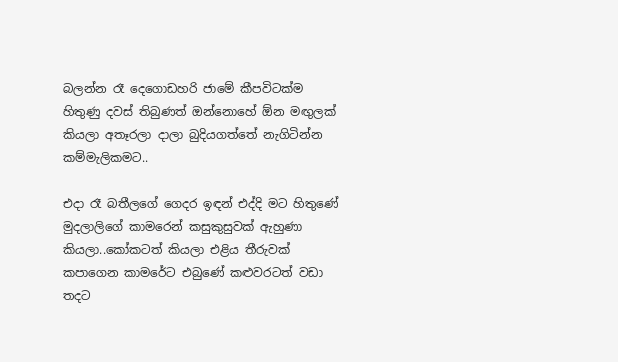බලන්න රෑ දෙගොඩහරි ජාමේ කීපවිටක්ම හිතුණු දවස් තිබුණත් ඔන්නොහේ ඕන මඟුලක් කියලා අතෑරලා දාලා බුදියගත්තේ නැගිටින්න කම්මැලිකමට..

එදා රෑ බතීලගේ ගෙදර ඉඳන් එද්දි මට හිතුණේ මුදලාලිගේ කාමරෙන් කසුකුසුවක් ඇහුණා කියලා..කෝකටත් කියලා එළිය තීරුවක් කපාගෙන කාමරේට එබුණේ කළුවරටත් වඩා තදට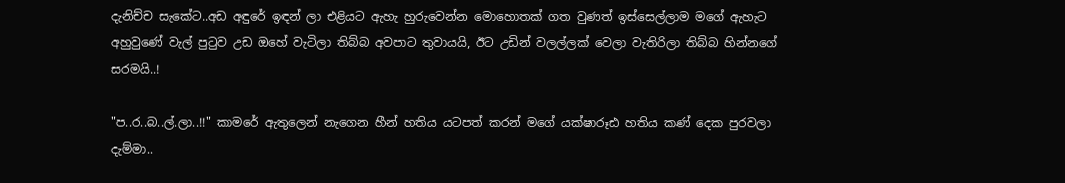දැනිච්ච සැකේට..අඩ අඳුරේ ඉඳන් ලා එළියට ඇහැ හුරුවෙන්න මොහොතක් ගත වුණත් ඉස්සෙල්ලාම මගේ ඇහැට අහුවුණේ වැල් පුටුව උඩ ඔහේ වැටිලා තිබ්බ අවපාට තුවායයි, ඊට උඩින් වලල්ලක් වෙලා වැතිරිලා තිබ්බ හින්නගේ සරමයි..!

"ප..ර..බ..ල්.ලා..!!" කාමරේ ඇතුලෙන් නැගෙන හීන් හතිය යටපත් කරන් මගේ යක්ෂාරූඪ හතිය කණ් දෙක පුරවලා දැම්මා..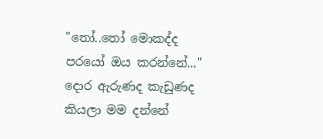"තෝ..තෝ මොකද්ද පරයෝ ඔය කරන්නේ..." දොර ඇරුණද කැඩුණද කියලා මම දන්නේ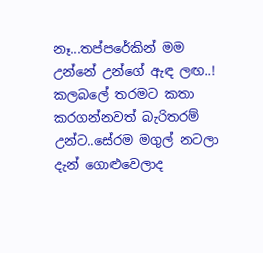නෑ...තප්පරේකින් මම උන්නේ උන්ගේ ඇඳ ලඟ..! කලබලේ තරමට කතා කරගන්නවත් බැරිතරම් උන්ට..සේරම මගුල් නටලා දැන් ගොළුවෙලාද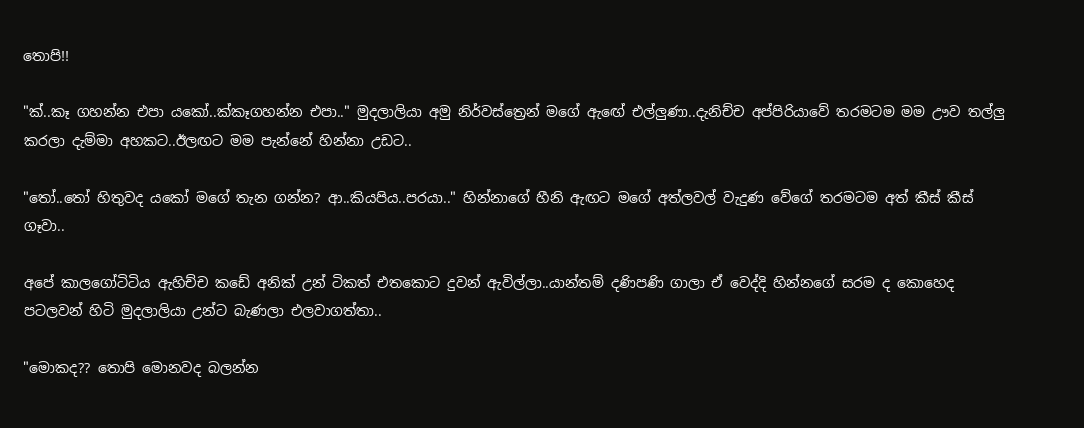තොපි!!

"ක්..කෑ ගහන්න එපා යකෝ..ක්කෑගහන්න එපා.." මුදලාලියා අමු නිර්වස්ත්‍රෙන් මගේ ඇඟේ එල්ලුණා..දැනිච්ච අප්පිරියාවේ තරමටම මම ඌව තල්ලු කරලා දැම්මා අහකට..ඊලඟට මම පැන්නේ හින්නා උඩට..

"තෝ..තෝ හිතුවද යකෝ මගේ තැන ගන්න? ආ..කියපිය..පරයා.." හින්නාගේ හීනි ඇඟට මගේ අත්ලවල් වැදුණ වේගේ තරමටම අත් කීස් කීස් ගෑවා..

අපේ කාලගෝටිටිය ඇහිච්ච කඩේ අනික් උන් ටිකත් එතකොට දුවන් ඇවිල්ලා..යාන්තම් දණිපණි ගාලා ඒ වෙද්දි හින්නගේ සරම ද කොහෙද පටලවන් හිටි මුදලාලියා උන්ට බැණලා එලවාගත්තා..

"මොකද?? තොපි මොනවද බලන්න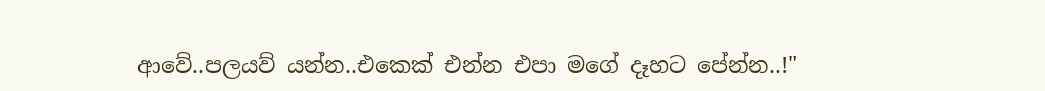ආවේ..පලයව් යන්න..එකෙක් එන්න එපා මගේ දෑහට පේන්න..!"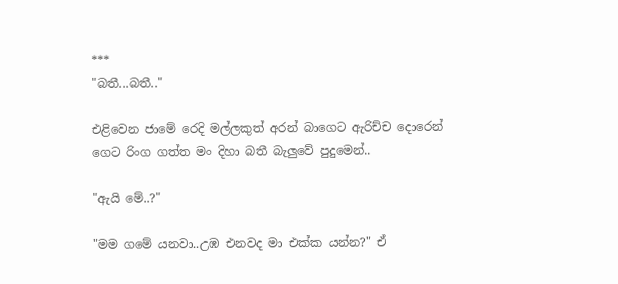***
"බතී...බතී.."

එළිවෙන ජාමේ රෙදි මල්ලකුත් අරන් බාගෙට ඇරිච්ච දොරෙන් ගෙට රිංග ගත්ත මං දිහා බතී බැලුවේ පුදුමෙන්..

"ඇයි මේ..?"

"මම ගමේ යනවා..උඹ එනවද මා එක්ක යන්න?" ඒ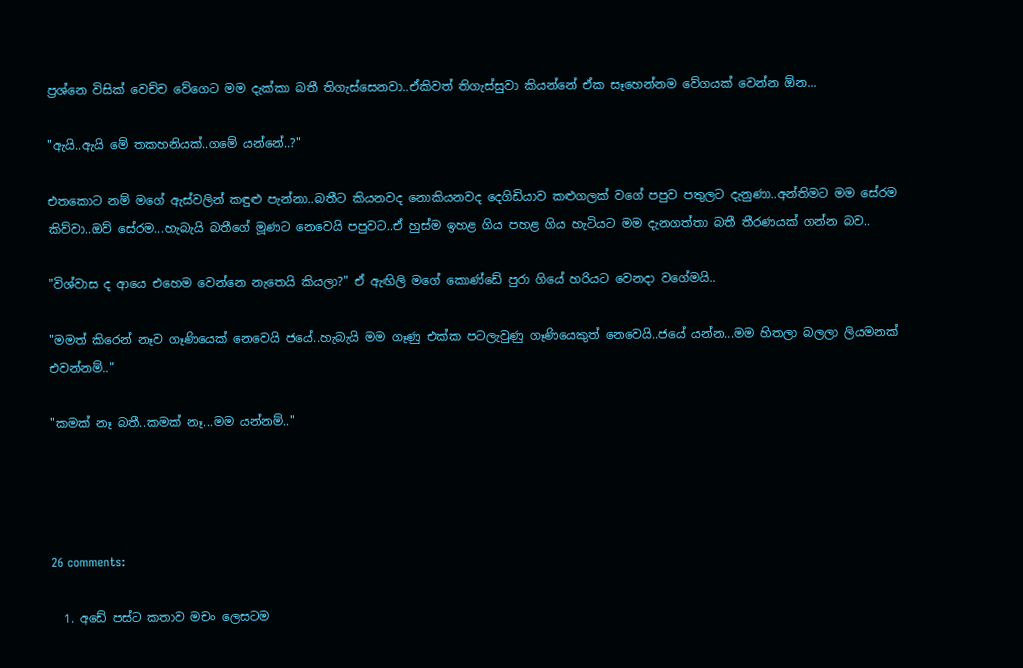ප්‍රශ්නෙ විසික් වෙච්ච වේගෙට මම දැක්කා බතී තිගැස්සෙනවා..ඒකිවත් තිගැස්සුවා කියන්නේ ඒක සෑහෙන්නම වේගයක් වෙන්න ඕන...

"ඇයි..ඇයි මේ තකහනියක්..ගමේ යන්නේ..?"

එතකොට නම් මගේ ඇස්වලින් කඳුළු පැන්නා..බතීට කියනවද නොකියනවද දෙගිඩියාව කළුගලක් වගේ පපුව පතුලට දැනුණා..අන්තිමට මම සේරම කිව්වා..ඔව් සේරම...හැබැයි බතීගේ මූණට නෙවෙයි පපුවට..ඒ හුස්ම ඉහළ ගිය පහළ ගිය හැටියට මම දැනගත්තා බතී තීරණයක් ගන්න බව..

"විශ්වාස ද ආයෙ එහෙම වෙන්නෙ නැතෙයි කියලා?" ඒ ඇඟිලි මගේ කොණ්ඩේ පුරා ගියේ හරියට වෙනදා වගේමයි..

"මමත් කිරෙන් නෑව ගෑණියෙක් නෙවෙයි ජයේ..හැබැයි මම ගෑණු එක්ක පටලැවුණු ගෑණියෙකුත් නෙවෙයි..ජයේ යන්න...මම හිතලා බලලා ලියමනක් එවන්නම්.."

"කමක් නෑ බතී..කමක් නෑ...මම යන්නම්.."




26 comments:

  1. අඩේ පස්ට කතාව මචං ලෙසටම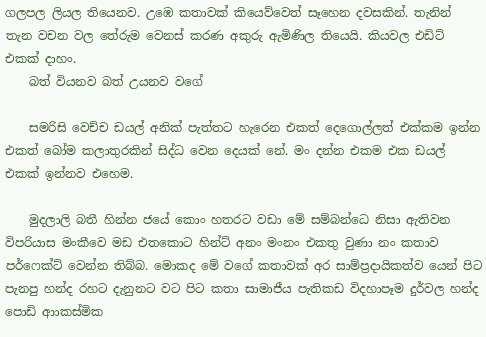ගලපල ලියල තියෙනව. උඹෙ කතාවක් කියෙව්වෙත් සෑහෙන දවසකින්. තැනින් තැන වචන වල තේරුම වෙනස් කරණ අකුරු ඇමිණිල තියෙයි. කියවල එඩිට් එකක් දාහං.
    බත් වියනව බත් උයනව වගේ

    සමරිසි වෙච්ච ඩයල් අනික් පැත්තට හැරෙන එකත් දෙගොල්ලත් එක්කම ඉන්න එකත් බෝම කලාතුරකින් සිද්ධ වෙන දෙයක් නේ. මං දන්න එකම එක ඩයල් එකක් ඉන්නව එහෙම.

    මුදලාලි බතී හින්න ජයේ කොං හතරට වඩා මේ සම්බන්ධෙ නිසා ඇතිවන විපරියාස මංකීවෙ මඩ එතකොට හින්ට් අනං මංනං එකතු වුණා නං කතාව පර්ෆෙක්ට් වෙන්න තිබ්බ. මොකද මේ වගේ කතාවක් අර සාම්ප්‍රදායිකත්ව යෙන් පිට පැනපු හන්ද රහට දැනුනට වට පිට කතා සාමාජීය පැතිකඩ විදහාපෑම දුර්වල හන්ද පොඩි ආාකස්මික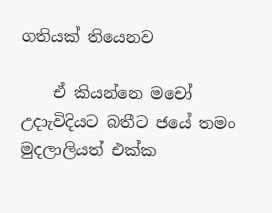ගතියක් තියෙනව

    ඒ කියන්නෙ මචෝ උදාැවිදියට බතීට ජයේ තමං මුදලාලියත් එක්ක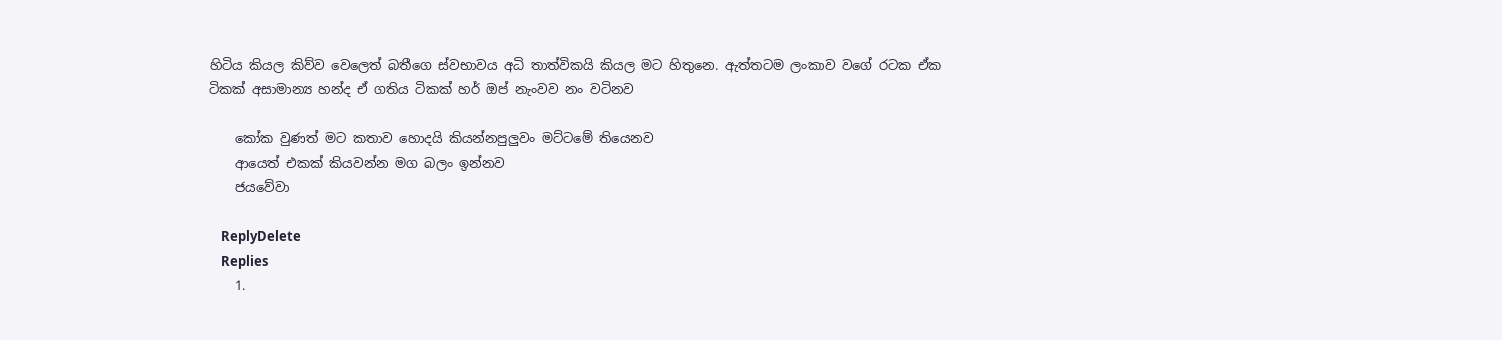හිටිය කියල කිව්ව වෙලෙත් බතීගෙ ස්වභාවය අධි තාත්විකයි කියල මට හිතුනෙ. ඇත්තටම ලංකාව වගේ රටක ඒක ටිකක් අසාමාන්‍ය හන්ද ඒ ගතිය ටිකක් හර් ඔප් නැංවව නං වටිනව

    කෝක වුණත් මට කතාව හොදයි කියන්නපුලුවං මට්ටමේ තියෙනව
    ආයෙත් එකක් කියවන්න මග බලං ඉන්නව
    ජයවේවා

    ReplyDelete
    Replies
    1.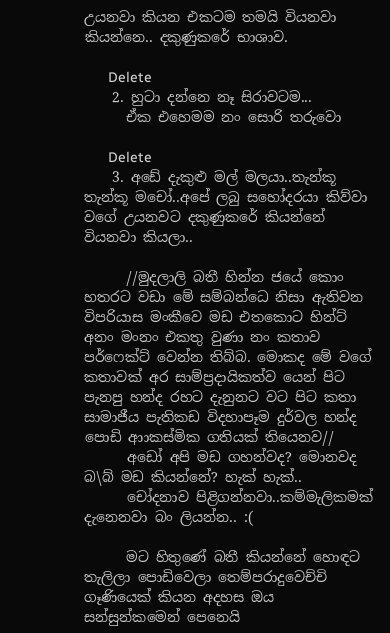උයනවා කියන එකටම තමයි වියනවා කියන්නෙ.. දකුණුකරේ භාශාව.

      Delete
    2. හුටා දන්නෙ නෑ සිරාවටම...
      ඒක එහෙමම නං සොරි තරුවො

      Delete
    3. අඩේ දැකුළු මල් මලයා..තැන්කූ තැන්කූ මචෝ..අපේ ලබු සහෝදරයා කිව්වා වගේ උයනවට දකුණුකරේ කියන්නේ වියනවා කියලා..

      //මුදලාලි බතී හින්න ජයේ කොං හතරට වඩා මේ සම්බන්ධෙ නිසා ඇතිවන විපරියාස මංකීවෙ මඩ එතකොට හින්ට් අනං මංනං එකතු වුණා නං කතාව පර්ෆෙක්ට් වෙන්න තිබ්බ. මොකද මේ වගේ කතාවක් අර සාම්ප්‍රදායිකත්ව යෙන් පිට පැනපු හන්ද රහට දැනුනට වට පිට කතා සාමාජීය පැතිකඩ විදහාපෑම දුර්වල හන්ද පොඩි ආාකස්මික ගතියක් තියෙනව//
      අඩෝ අපි මඩ ගහන්වද? මොනවද බ\බ් මඩ කියන්නේ? හැක් හැක්..
      චෝදනාව පිළිගන්නවා..කම්මැලිකමක් දැනෙනවා බං ලියන්න.. :(

      මට හිතුණේ බතී කියන්නේ හොඳට තැලිලා පොඩිවෙලා තෙම්පරාදුවෙච්චි ගෑණියෙක් කියන අදහස ඔය සන්සුන්කමෙන් පෙනෙයි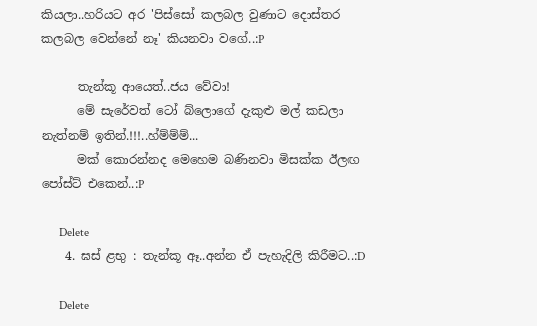කියලා..හරියට අර 'පිස්සෝ කලබල වුණාට දොස්තර කලබල වෙන්නේ නෑ' කියනවා වගේ..:P

      තැන්කූ ආයෙත්..ජය වේවා!
      මේ සැරේවත් ටෝ බ්ලොගේ දැකුළු මල් කඩලා නැත්නම් ඉතින්.!!!..හ්ම්ම්ම්...
      මක් කොරන්නද මෙහෙම බණිනවා මිසක්ක ඊලඟ පෝස්ට් එකෙන්..:P

      Delete
    4. ඝස් ළභු : තැන්කූ ඈ..අන්න ඒ පැහැදිලි කිරීමට..:D

      Delete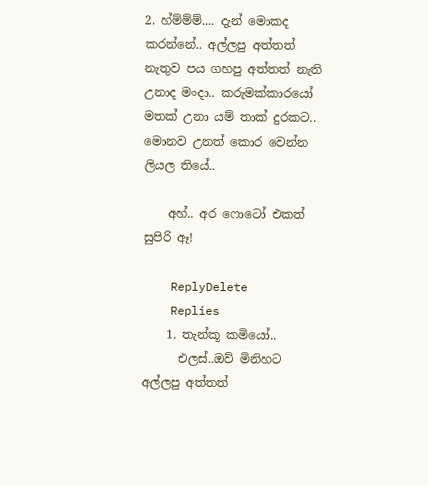2. හ්ම්ම්ම්.... දැන් මොකද කරන්නේ.. අල්ලපු අත්තත් නැතුව පය ගහපු අත්තත් නැති උනාද මංදා.. කරුමක්කාරයෝ මතක් උනා යම් තාක් දුරකට.. මොනව උනත් කොර වෙන්න ලියල තියේ..

    අහ්.. අර ෆොටෝ එකත් සුපිරි ඈ!

    ReplyDelete
    Replies
    1. තැන්කූ කමියෝ..
      එලස්..ඔව් මිනිහට අල්ලපු අත්තත්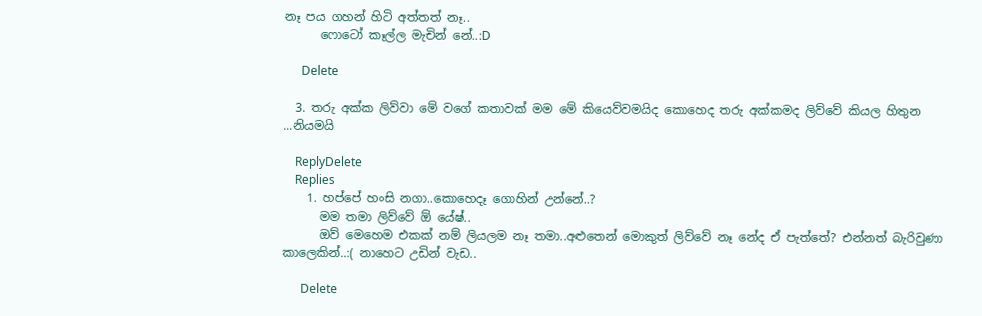නෑ පය ගහන් හිටි අත්තත් නෑ..
      ෆොටෝ කෑල්ල මැචින් නේ..:D

      Delete

  3. තරු අක්ක ලිව්වා මේ වගේ කතාවක් මම මේ කියෙව්වමයිද කොහෙද තරු අක්කමද ලිව්වේ කියල හිතුන ...නියමයි

    ReplyDelete
    Replies
    1. හප්පේ හංසි නගා..කොහෙදෑ ගොහින් උන්නේ..?
      මම තමා ලිව්වේ ඕ යේෂ්..
      ඔව් මෙහෙම එකක් නම් ලියලම නෑ තමා..අළුතෙන් මොකුත් ලිව්වේ නෑ නේද ඒ පැත්තේ? එන්නත් බැරිවුණා කාලෙකින්..:( නාහෙට උඩින් වැඩ..

      Delete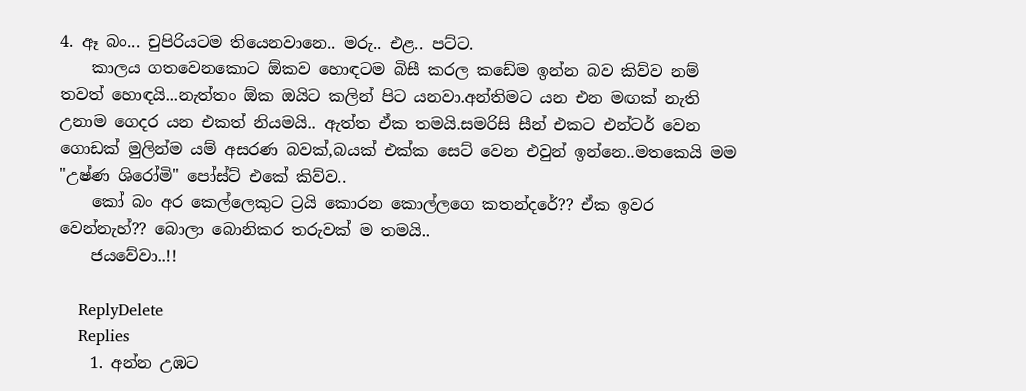4. ඈ බං... චුපිරියටම තියෙනවානෙ.. මරු.. එළ.. පට්ට.
    කාලය ගතවෙනකොට ඕකව හොඳටම බිසී කරල කඩේම ඉන්න බව කිව්ව නම් තවත් හොඳයි...නැත්තං ඕක ඔයිට කලින් පිට යනවා.අන්තිමට යන එන මඟක් නැති උනාම ගෙදර යන එකත් නියමයි.. ඇත්ත ඒක තමයි.සමරිසි සීන් එකට එන්ටර් වෙන ගොඩක් මුලින්ම යම් අසරණ බවක්,බයක් එක්ක සෙට් වෙන එවුන් ඉන්නෙ..මතකෙයි මම "උෂ්ණ ශිරෝමි" පෝස්ට් එකේ කිව්ව..
    කෝ බං අර කෙල්ලෙකුට ට්‍රයි කොරන කොල්ලගෙ කතන්දරේ?? ඒක ඉවර වෙන්නැහ්?? බොලා බොනිකර තරුවක් ම තමයි..
    ජයවේවා..!!

    ReplyDelete
    Replies
    1. අන්න උඹට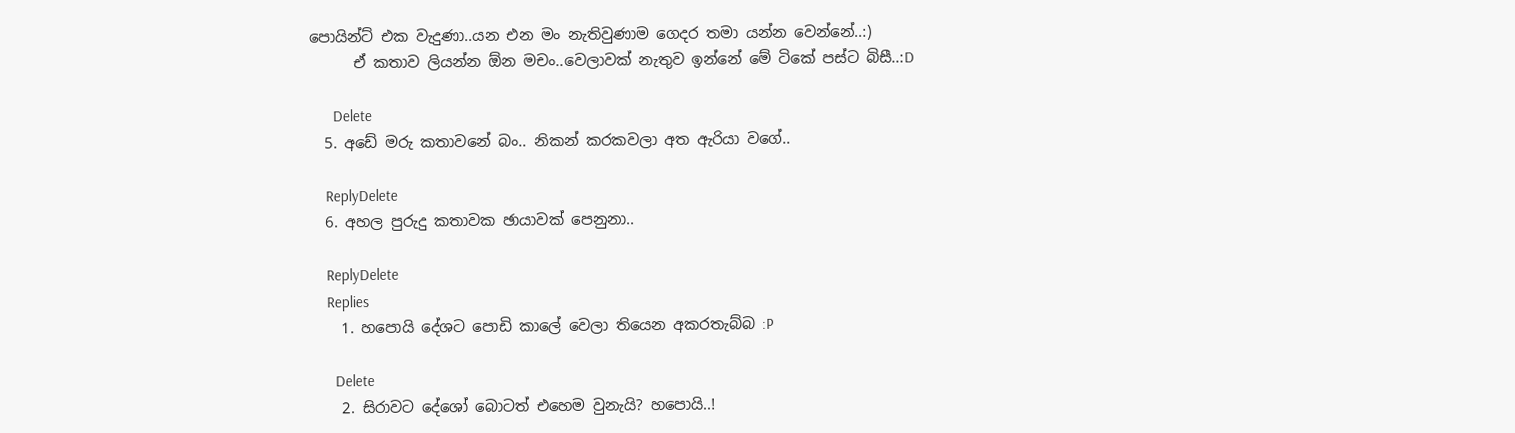පොයින්ට් එක වැදුණා..යන එන මං නැතිවුණාම ගෙදර තමා යන්න වෙන්නේ..:)
      ඒ කතාව ලියන්න ඕන මචං..වෙලාවක් නැතුව ඉන්නේ මේ ටිකේ පස්ට බිසී..:D

      Delete
  5. අඩේ මරු කතාවනේ බං.. නිකන් කරකවලා අත ඇරියා වගේ..

    ReplyDelete
  6. අහල පුරුදු කතාවක ඡායාවක් පෙනුනා..

    ReplyDelete
    Replies
    1. හපොයි දේශට පොඩි කාලේ වෙලා තියෙන අකරතැබ්බ :P

      Delete
    2. සිරාවට දේශෝ බොටත් එහෙම වුනැයි? හපොයි..!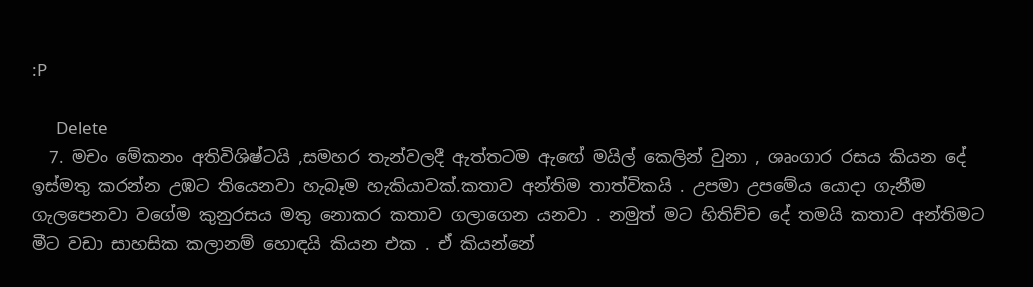:P

      Delete
  7. මචං මේකනං අතිවිශිෂ්ටයි ,සමහර තැන්වලදී ඇත්තටම ඇඟේ මයිල් කෙලින් වුනා , ශෘංගාර රසය කියන දේ ඉස්මතු කරන්න උඹට තියෙනවා හැබෑම හැකියාවක්.කතාව අන්තිම තාත්විකයි . උපමා උපමේය යොදා ගැනීම ගැලපෙනවා වගේම කුනුරසය මතු නොකර කතාව ගලාගෙන යනවා . නමුත් මට හිතිච්ච දේ තමයි කතාව අන්තිමට මීට වඩා සාහසික කලානම් හොඳයි කියන එක . ඒ කියන්නේ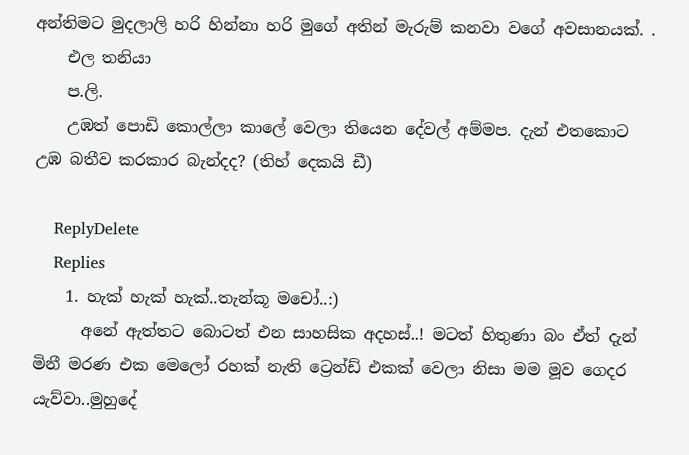අන්තිමට මුදලාලි හරි හින්නා හරි මුගේ අතින් මැරුම් කනවා වගේ අවසානයක්. .
    එල තනියා
    ප.ලි.
    උඹත් පොඩි කොල්ලා කාලේ වෙලා තියෙන දේවල් අම්මප. දැන් එතකොට උඹ බතීව කරකාර බැන්දද? (තිහ් දෙකයි ඩී)

    ReplyDelete
    Replies
    1. හැක් හැක් හැක්..තැන්කූ මචෝ..:)
      අනේ ඇත්තට බොටත් එන සාහසික අදහස්..! මටත් හිතුණා බං ඒත් දැන් මිනී මරණ එක මෙලෝ රහක් නැති ට්‍රෙන්ඩ් එකක් වෙලා නිසා මම මූව ගෙදර යැව්වා..මුහුදේ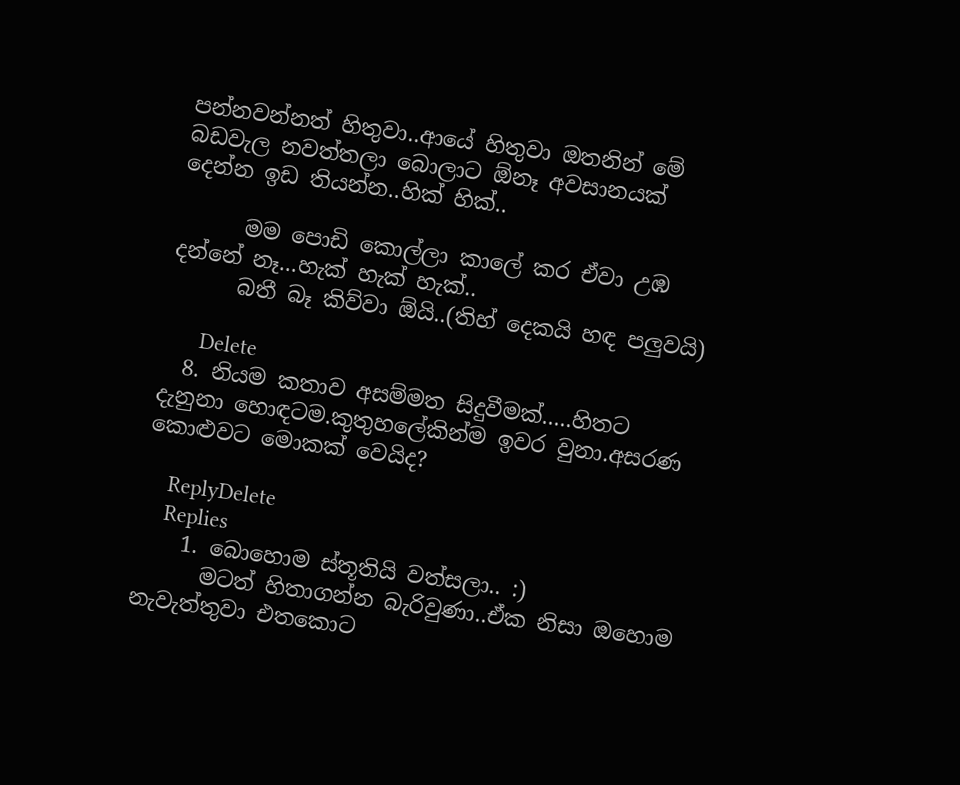පන්නවන්නත් හිතුවා..ආයේ හිතුවා ඔතනින් මේ බඩවැල නවත්තලා බොලාට ඕනෑ අවසානයක් දෙන්න ඉඩ තියන්න..හික් හික්..

      මම පොඩි කොල්ලා කාලේ කර ඒවා උඹ දන්නේ නෑ...හැක් හැක් හැක්..
      බතී බෑ කිව්වා ඕයි..(තිහ් දෙකයි හඳ පලුවයි)

      Delete
  8. නියම කතාව අසම්මත සිදුවීමක්.....හිතට දැනුනා හොඳටම.කුතුහලේකින්ම ඉවර වුනා.අසරණ කොළුවට මොකක් වෙයිද?

    ReplyDelete
    Replies
    1. බොහොම ස්තූතියි වත්සලා.. :)
      මටත් හිතාගන්න බැරිවුණා..ඒක නිසා ඔහොම නැවැත්තුවා එතකොට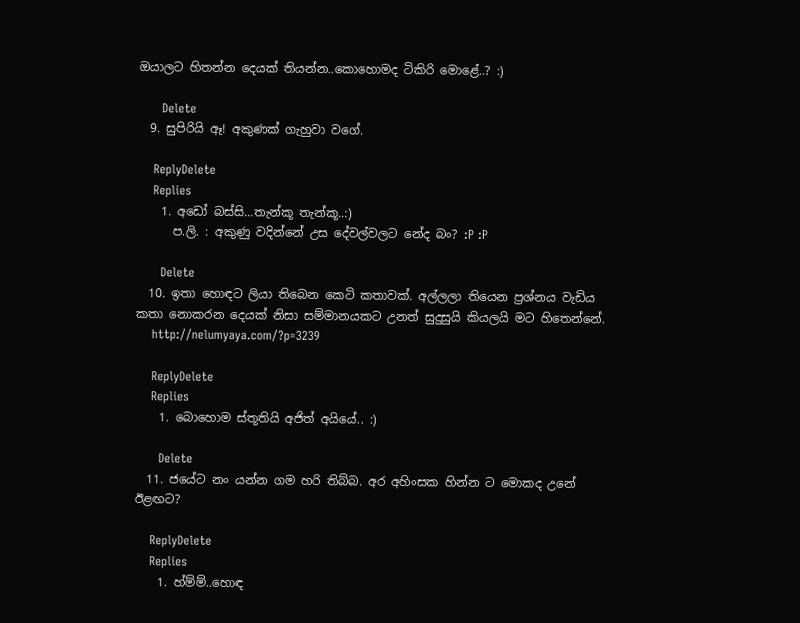ඔයාලට හිතන්න දෙයක් තියන්න..කොහොමද ටිකිරි මොළේ..? :)

      Delete
  9. සුපිරියි ඈ! අකුණක් ගැහුවා වගේ.

    ReplyDelete
    Replies
    1. අඩෝ බස්සි...තැන්කූ තැන්කූ..:)
      ප.ලි. : අකුණු වදින්නේ උස දේවල්වලට නේද බං? :P :P

      Delete
  10. ඉතා හොඳට ලියා තිබෙන කෙටි කතාවක්. අල්ලලා තියෙන ප්‍රශ්නය වැඩිය කතා නොකරන දෙයක් නිසා සම්මානයකට උනත් සුදුසුයි කියලයි මට හිතෙන්නේ.
    http://nelumyaya.com/?p=3239

    ReplyDelete
    Replies
    1. බොහොම ස්තූතියි අජිත් අයියේ.. :)

      Delete
  11. ජයේට නං යන්න ගම හරි තිබ්බ. අර අහිංසක හින්න ට මොකද උනේ ඊළඟට?

    ReplyDelete
    Replies
    1. හ්ම්ම්..හොඳ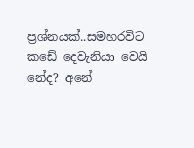ප්‍රශ්නයක්..සමහරවිට කඩේ දෙවැනියා වෙයි නේද? අනේ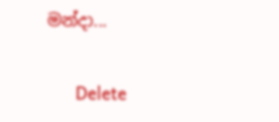මන්දා...

      Delete